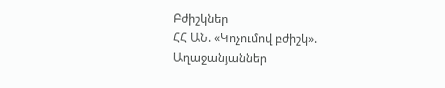Բժիշկներ
ՀՀ ԱՆ. «Կոչումով բժիշկ». Աղաջանյաններ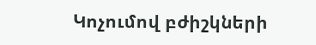Կոչումով բժիշկների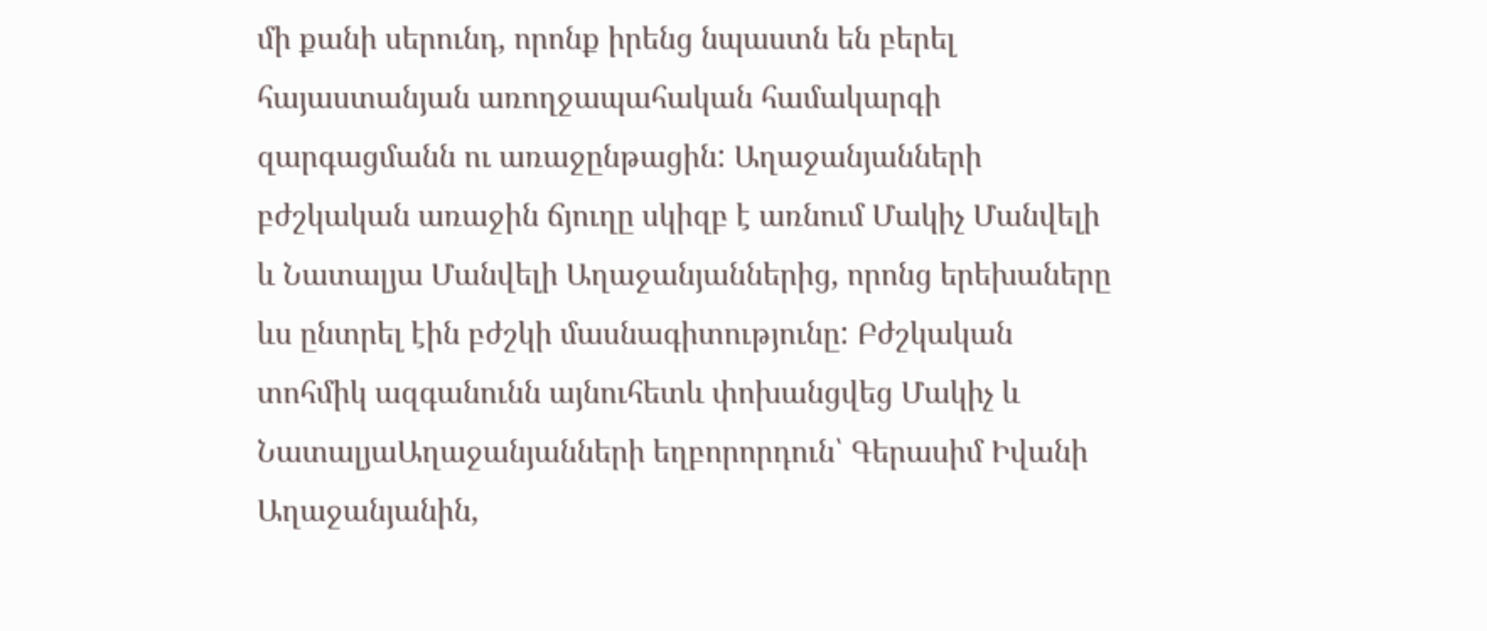մի քանի սերունդ, որոնք իրենց նպաստն են բերել հայաստանյան առողջապահական համակարգի զարգացմանն ու առաջընթացին: Աղաջանյանների բժշկական առաջին ճյուղը սկիզբ է առնում Մակիչ Մանվելի և Նատալյա Մանվելի Աղաջանյաններից, որոնց երեխաները ևս ընտրել էին բժշկի մասնագիտությունը: Բժշկական տոհմիկ ազգանունն այնուհետև փոխանցվեց Մակիչ և ՆատալյաԱղաջանյանների եղբորորդուն՝ Գերասիմ Իվանի Աղաջանյանին,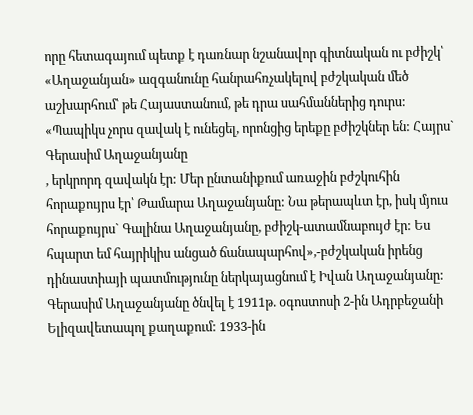որը հետագայում պետք է դառնար նշանավոր գիտնական ու բժիշկ՝ «Աղաջանյան» ազգանունը հանրահռչակելով բժշկական մեծ աշխարհում՝ թե Հայաստանում, թե դրա սահմաններից դուրս:
«Պապիկս չորս զավակ է ունեցել, որոնցից երեքը բժիշկներ են: Հայրս` Գերասիմ Աղաջանյանը
, երկրորդ զավակն էր: Մեր ընտանիքում առաջին բժշկուհին հորաքույրս էր՝ Թամարա Աղաջանյանը: Նա թերապևտ էր, իսկ մյուս հորաքույրս` Գալինա Աղաջանյանը, բժիշկ-ատամնաբույժ էր: Ես հպարտ եմ հայրիկիս անցած ճանապարհով»,-բժշկական իրենց դինաստիայի պատմությունը ներկայացնում է Իվան Աղաջանյանը:
Գերասիմ Աղաջանյանը ծնվել է 1911թ. օգոստոսի 2-ին Ադրբեջանի Ելիզավետապոլ քաղաքում: 1933-ին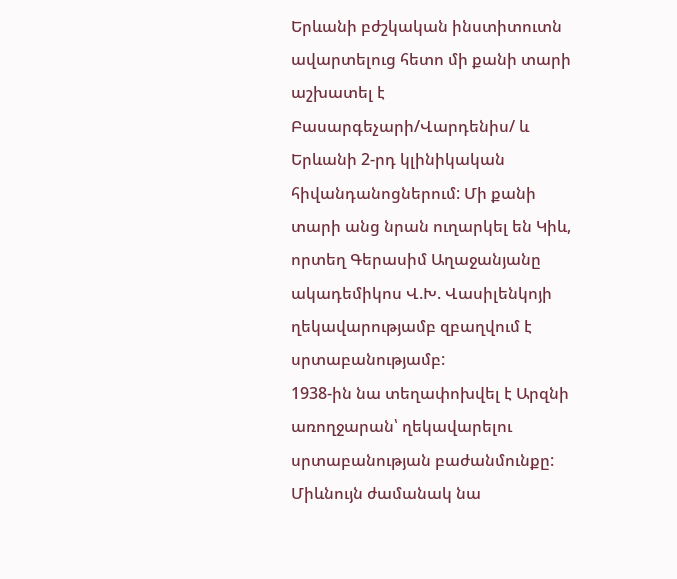Երևանի բժշկական ինստիտուտն ավարտելուց հետո մի քանի տարի աշխատել է Բասարգեչարի/Վարդենիս/ և Երևանի 2-րդ կլինիկական հիվանդանոցներում: Մի քանի տարի անց նրան ուղարկել են Կիև, որտեղ Գերասիմ Աղաջանյանը ակադեմիկոս Վ.Խ. Վասիլենկոյի ղեկավարությամբ զբաղվում է սրտաբանությամբ:
1938-ին նա տեղափոխվել է Արզնի առողջարան՝ ղեկավարելու սրտաբանության բաժանմունքը: Միևնույն ժամանակ նա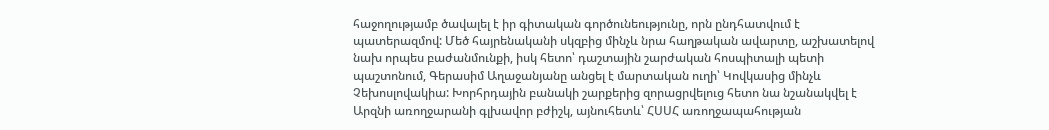հաջողությամբ ծավալել է իր գիտական գործունեությունը, որն ընդհատվում է պատերազմով: Մեծ հայրենականի սկզբից մինչև նրա հաղթական ավարտը, աշխատելով նախ որպես բաժանմունքի, իսկ հետո՝ դաշտային շարժական հոսպիտալի պետի պաշտոնում, Գերասիմ Աղաջանյանը անցել է մարտական ուղի՝ Կովկասից մինչև Չեխոսլովակիա: Խորհրդային բանակի շարքերից զորացրվելուց հետո նա նշանակվել է Արզնի առողջարանի գլխավոր բժիշկ, այնուհետև՝ ՀՍՍՀ առողջապահության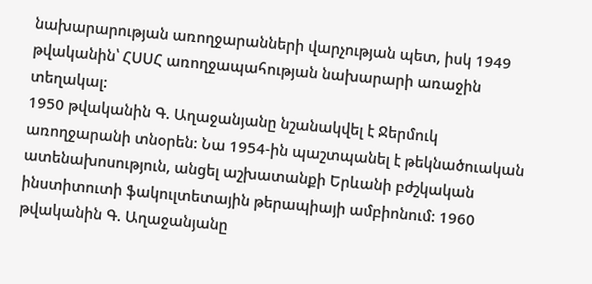նախարարության առողջարանների վարչության պետ, իսկ 1949 թվականին՝ ՀՍՍՀ առողջապահության նախարարի առաջին տեղակալ:
1950 թվականին Գ. Աղաջանյանը նշանակվել է Ջերմուկ առողջարանի տնօրեն: Նա 1954-ին պաշտպանել է թեկնածուական ատենախոսություն, անցել աշխատանքի Երևանի բժշկական ինստիտուտի ֆակուլտետային թերապիայի ամբիոնում: 1960 թվականին Գ. Աղաջանյանը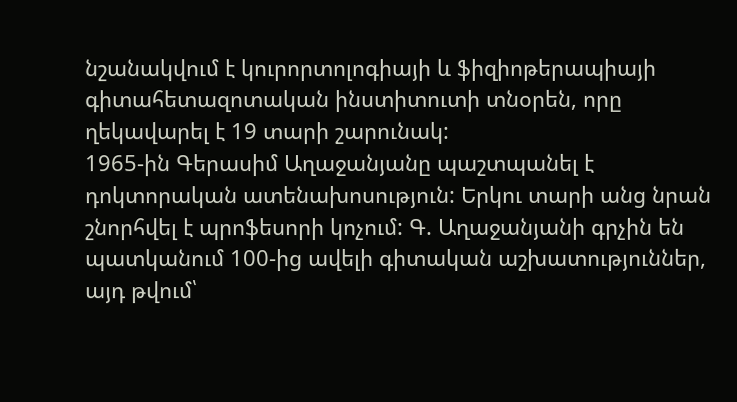նշանակվում է կուրորտոլոգիայի և ֆիզիոթերապիայի գիտահետազոտական ինստիտուտի տնօրեն, որը ղեկավարել է 19 տարի շարունակ:
1965-ին Գերասիմ Աղաջանյանը պաշտպանել է դոկտորական ատենախոսություն: Երկու տարի անց նրան շնորհվել է պրոֆեսորի կոչում: Գ. Աղաջանյանի գրչին են պատկանում 100-ից ավելի գիտական աշխատություններ, այդ թվում՝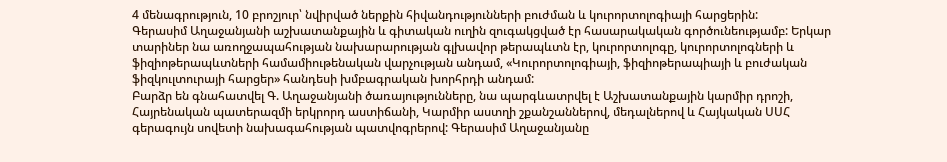4 մենագրություն, 10 բրոշյուր՝ նվիրված ներքին հիվանդությունների բուժման և կուրորտոլոգիայի հարցերին:
Գերասիմ Աղաջանյանի աշխատանքային և գիտական ուղին զուգակցված էր հասարակական գործունեությամբ: Երկար տարիներ նա առողջապահության նախարարության գլխավոր թերապևտն էր, կուրորտոլոգը, կուրորտոլոգների և ֆիզիոթերապևտների համամիութենական վարչության անդամ, «Կուրորտոլոգիայի, ֆիզիոթերապիայի և բուժական ֆիզկուլտուրայի հարցեր» հանդեսի խմբագրական խորհրդի անդամ:
Բարձր են գնահատվել Գ. Աղաջանյանի ծառայությունները, նա պարգևատրվել է Աշխատանքային կարմիր դրոշի, Հայրենական պատերազմի երկրորդ աստիճանի, Կարմիր աստղի շքանշաններով, մեդալներով և Հայկական ՍՍՀ գերագույն սովետի նախագահության պատվոգրերով: Գերասիմ Աղաջանյանը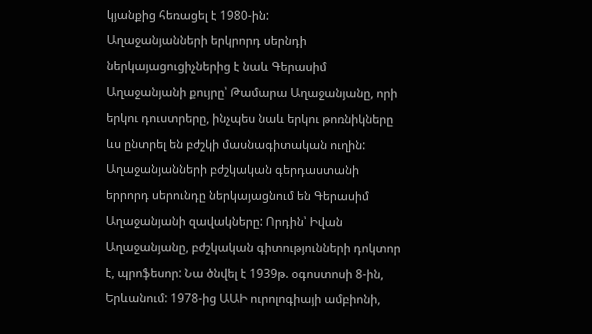կյանքից հեռացել է 1980-ին:
Աղաջանյանների երկրորդ սերնդի ներկայացուցիչներից է նաև Գերասիմ Աղաջանյանի քույրը՝ Թամարա Աղաջանյանը, որի երկու դուստրերը, ինչպես նաև երկու թոռնիկները ևս ընտրել են բժշկի մասնագիտական ուղին:
Աղաջանյանների բժշկական գերդաստանի երրորդ սերունդը ներկայացնում են Գերասիմ Աղաջանյանի զավակները: Որդին՝ Իվան Աղաջանյանը, բժշկական գիտությունների դոկտոր է, պրոֆեսոր: Նա ծնվել է 1939թ. օգոստոսի 8-ին, Երևանում: 1978-ից ԱԱԻ ուրոլոգիայի ամբիոնի,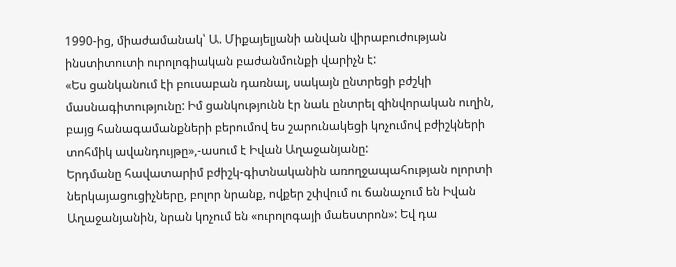1990-ից, միաժամանակ՝ Ա. Միքայելյանի անվան վիրաբուժության ինստիտուտի ուրոլոգիական բաժանմունքի վարիչն է:
«Ես ցանկանում էի բուսաբան դառնալ, սակայն ընտրեցի բժշկի մասնագիտությունը: Իմ ցանկությունն էր նաև ընտրել զինվորական ուղին, բայց հանագամանքների բերումով ես շարունակեցի կոչումով բժիշկների տոհմիկ ավանդույթը»,-ասում է Իվան Աղաջանյանը:
Երդմանը հավատարիմ բժիշկ-գիտնականին առողջապահության ոլորտի ներկայացուցիչները, բոլոր նրանք, ովքեր շփվում ու ճանաչում են Իվան Աղաջանյանին, նրան կոչում են «ուրոլոգայի մաեստրոն»: Եվ դա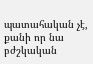պատահական չէ, քանի որ նա բժշկական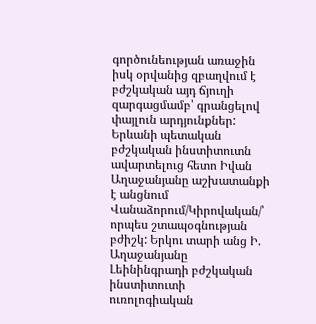գործունեության առաջին իսկ օրվանից զբաղվում է բժշկական այդ ճյուղի զարգացմամբ՝ գրանցելով փայլուն արդյունքներ:
Երևանի պետական բժշկական ինստիտուտն ավարտելուց հետո Իվան Աղաջանյանը աշխատանքի է անցնում Վանաձորում/Կիրովական/՝ որպես շտապօգնության բժիշկ: Երկու տարի անց Ի. Աղաջանյանը Լեինինգրադի բժշկական ինստիտուտի ուռոլոգիական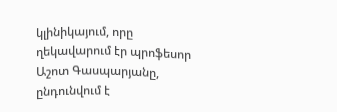կլինիկայում, որը ղեկավարում էր պրոֆեսոր Աշոտ Գասպարյանը, ընդունվում է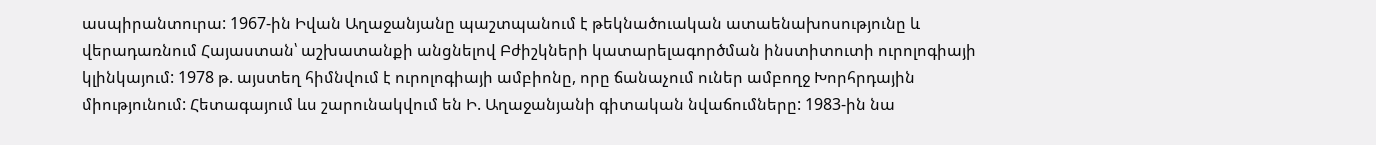ասպիրանտուրա: 1967-ին Իվան Աղաջանյանը պաշտպանում է թեկնածուական ատաենախոսությունը և վերադառնում Հայաստան՝ աշխատանքի անցնելով Բժիշկների կատարելագործման ինստիտուտի ուրոլոգիայի կլինկայում: 1978 թ. այստեղ հիմնվում է ուրոլոգիայի ամբիոնը, որը ճանաչում ուներ ամբողջ Խորհրդային միությունում: Հետագայում ևս շարունակվում են Ի. Աղաջանյանի գիտական նվաճումները: 1983-ին նա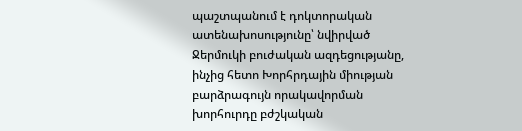պաշտպանում է դոկտորական ատենախոսությունը՝ նվիրված Ջերմուկի բուժական ազդեցությանը, ինչից հետո Խորհրդային միության բարձրագույն որակավորման խորհուրդը բժշկական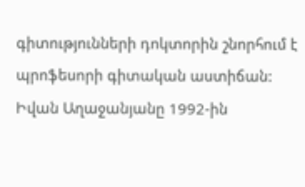գիտությունների դոկտորին շնորհում է պրոֆեսորի գիտական աստիճան: Իվան Աղաջանյանը 1992-ին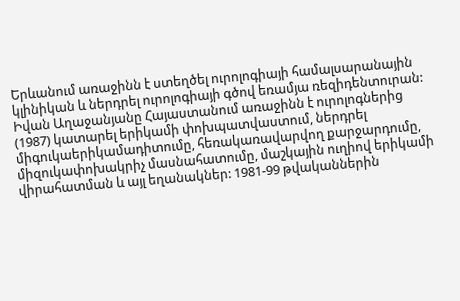Երևանում առաջինն է ստեղծել ուրոլոգիայի համալսարանային կլինիկան և ներդրել ուրոլոգիայի գծով եռամյա ռեզիդենտուրան:
Իվան Աղաջանյանը Հայաստանում առաջինն է ուրոլոգներից (1987) կատարել երիկամի փոխպատվաստում, ներդրել միգուկաերիկամադիտումը, հեռակառավարվող քարջարդումը, միզուկափոխակրիչ մասնահատումը, մաշկային ուղիով երիկամի վիրահատման և այլ եղանակներ: 1981-99 թվականներին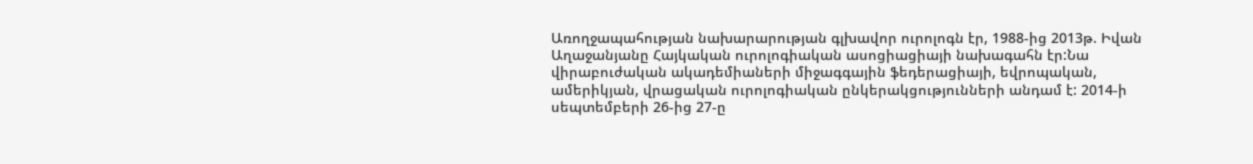Առողջապահության նախարարության գլխավոր ուրոլոգն էր, 1988-ից 2013թ. Իվան Աղաջանյանը Հայկական ուրոլոգիական ասոցիացիայի նախագահն էր:Նա վիրաբուժական ակադեմիաների միջագգային ֆեդերացիայի, եվրոպական, ամերիկյան, վրացական ուրոլոգիական ընկերակցությունների անդամ է: 2014-ի սեպտեմբերի 26-ից 27-ը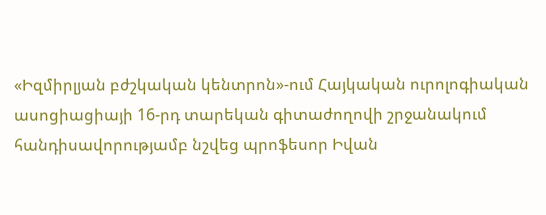«Իզմիրլյան բժշկական կենտրոն»-ում Հայկական ուրոլոգիական ասոցիացիայի 16-րդ տարեկան գիտաժողովի շրջանակում հանդիսավորությամբ նշվեց պրոֆեսոր Իվան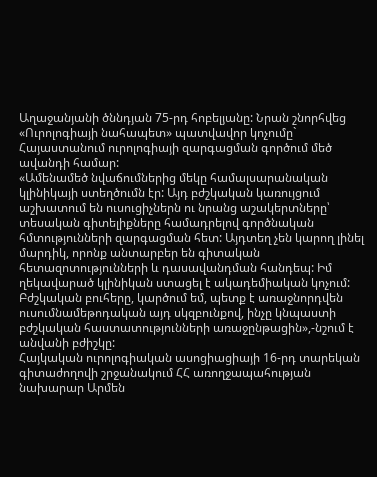Աղաջանյանի ծննդյան 75-րդ հոբելյանը: Նրան շնորհվեց «Ուրոլոգիայի նահապետ» պատվավոր կոչումը` Հայաստանում ուրոլոգիայի զարգացման գործում մեծ ավանդի համար:
«Ամենամեծ նվաճումներից մեկը համալսարանական կլինիկայի ստեղծումն էր: Այդ բժշկական կառույցում աշխատում են ուսուցիչներն ու նրանց աշակերտները՝ տեսական գիտելիքները համադրելով գործնական հմտությունների զարգացման հետ: Այդտեղ չեն կարող լինել մարդիկ, որոնք անտարբեր են գիտական հետազոտությունների և դասավանդման հանդեպ: Իմ ղեկավարած կլինիկան ստացել է ակադեմիական կոչում: Բժշկական բուհերը, կարծում եմ, պետք է առաջնորդվեն ուսումնամեթոդական այդ սկզբունքով, ինչը կնպաստի բժշկական հաստատությունների առաջընթացին»,-նշում է անվանի բժիշկը:
Հայկական ուրոլոգիական ասոցիացիայի 16-րդ տարեկան գիտաժողովի շրջանակում ՀՀ առողջապահության նախարար Արմեն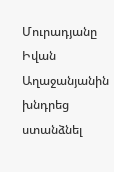Մուրադյանը Իվան Աղաջանյանին խնդրեց ստանձնել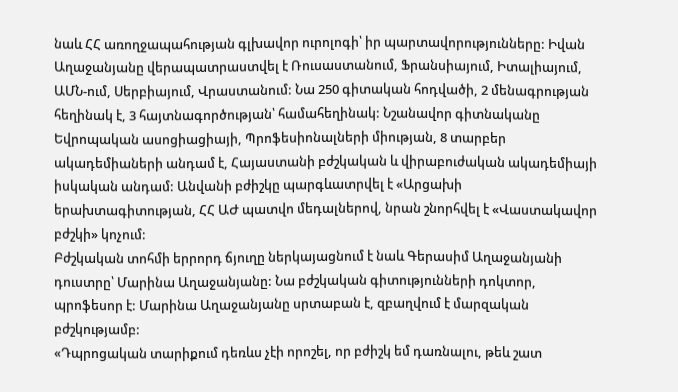նաև ՀՀ առողջապահության գլխավոր ուրոլոգի՝ իր պարտավորությունները: Իվան Աղաջանյանը վերապատրաստվել է Ռուսաստանում, Ֆրանսիայում, Իտալիայում, ԱՄՆ-ում, Սերբիայում, Վրաստանում: Նա 250 գիտական հոդվածի, 2 մենագրության հեղինակ է, 3 հայտնագործության՝ համահեղինակ: Նշանավոր գիտնականը Եվրոպական ասոցիացիայի, Պրոֆեսիոնալների միության, 8 տարբեր ակադեմիաների անդամ է, Հայաստանի բժշկական և վիրաբուժական ակադեմիայի իսկական անդամ: Անվանի բժիշկը պարգևատրվել է «Արցախի երախտագիտության, ՀՀ ԱԺ պատվո մեդալներով, նրան շնորհվել է «Վաստակավոր բժշկի» կոչում:
Բժշկական տոհմի երրորդ ճյուղը ներկայացնում է նաև Գերասիմ Աղաջանյանի դուստրը՝ Մարինա Աղաջանյանը: Նա բժշկական գիտությունների դոկտոր, պրոֆեսոր է: Մարինա Աղաջանյանը սրտաբան է, զբաղվում է մարզական բժշկությամբ:
«Դպրոցական տարիքում դեռևս չէի որոշել, որ բժիշկ եմ դառնալու, թեև շատ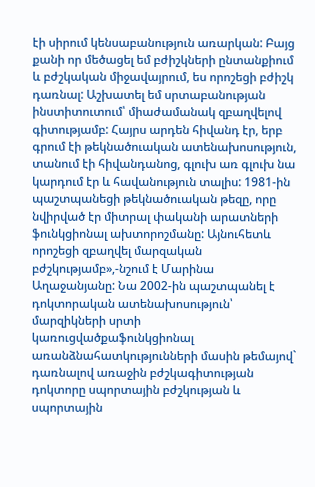էի սիրում կենսաբանություն առարկան: Բայց քանի որ մեծացել եմ բժիշկների ընտանքիում և բժշկական միջավայրում, ես որոշեցի բժիշկ դառնալ: Աշխատել եմ սրտաբանության ինստիտուտում՝ միաժամանակ զբաղվելով գիտությամբ: Հայրս արդեն հիվանդ էր, երբ գրում էի թեկնածուական ատենախոսություն, տանում էի հիվանդանոց, գլուխ առ գլուխ նա կարդում էր և հավանություն տալիս: 1981-ին պաշտպանեցի թեկնածուական թեզը, որը նվիրված էր միտրալ փականի արատների ֆունկցիոնալ ախտորոշմանը: Այնուհետև որոշեցի զբաղվել մարզական բժշկությամբ»,-նշում է Մարինա Աղաջանյանը: Նա 2002-ին պաշտպանել է դոկտորական ատենախոսություն՝ մարզիկների սրտի կառուցվածքաֆունկցիոնալ առանձնահատկությունների մասին թեմայով` դառնալով առաջին բժշկագիտության դոկտորը սպորտային բժշկության և սպորտային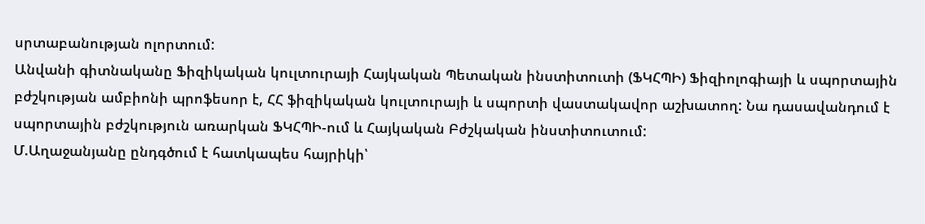սրտաբանության ոլորտում:
Անվանի գիտնականը Ֆիզիկական կուլտուրայի Հայկական Պետական ինստիտուտի (ՖԿՀՊԻ) Ֆիզիոլոգիայի և սպորտային բժշկության ամբիոնի պրոֆեսոր է, ՀՀ ֆիզիկական կուլտուրայի և սպորտի վաստակավոր աշխատող: Նա դասավանդում է սպորտային բժշկություն առարկան ՖԿՀՊԻ-ում և Հայկական Բժշկական ինստիտուտում:
Մ.Աղաջանյանը ընդգծում է հատկապես հայրիկի՝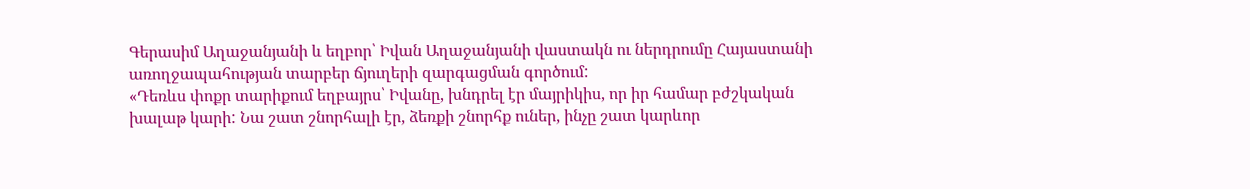Գերասիմ Աղաջանյանի և եղբոր՝ Իվան Աղաջանյանի վաստակն ու ներդրումը Հայաստանի առողջապահության տարբեր ճյուղերի զարգացման գործում:
«Դեռևս փոքր տարիքում եղբայրս՝ Իվանը, խնդրել էր մայրիկիս, որ իր համար բժշկական խալաթ կարի: Նա շատ շնորհալի էր, ձեռքի շնորհք ուներ, ինչը շատ կարևոր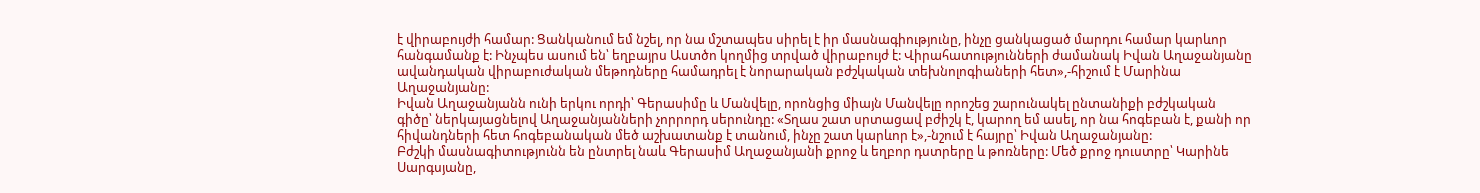է վիրաբույժի համար: Ցանկանում եմ նշել, որ նա մշտապես սիրել է իր մասնագիությունը, ինչը ցանկացած մարդու համար կարևոր հանգամանք է: Ինչպես ասում են՝ եղբայրս Աստծո կողմից տրված վիրաբույժ է: Վիրահատությունների ժամանակ Իվան Աղաջանյանը ավանդական վիրաբուժական մեթոդները համադրել է նորարական բժշկական տեխնոլոգիաների հետ»,-հիշում է Մարինա Աղաջանյանը:
Իվան Աղաջանյանն ունի երկու որդի՝ Գերասիմը և Մանվելը, որոնցից միայն Մանվելը որոշեց շարունակել ընտանիքի բժշկական գիծը՝ ներկայացնելով Աղաջանյանների չորրորդ սերունդը: «Տղաս շատ սրտացավ բժիշկ է, կարող եմ ասել, որ նա հոգեբան է, քանի որ հիվանդների հետ հոգեբանական մեծ աշխատանք է տանում, ինչը շատ կարևոր է»,-նշում է հայրը՝ Իվան Աղաջանյանը:
Բժշկի մասնագիտությունն են ընտրել նաև Գերասիմ Աղաջանյանի քրոջ և եղբոր դստրերը և թոռները: Մեծ քրոջ դուստրը՝ Կարինե Սարգսյանը,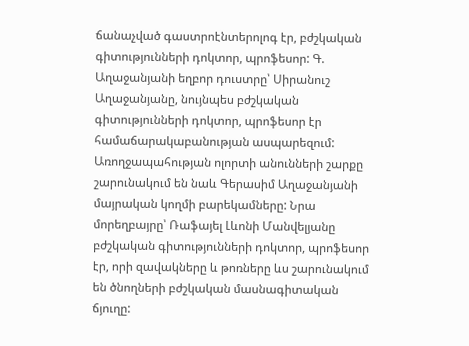ճանաչված գաստրոէնտերոլոգ էր, բժշկական գիտությունների դոկտոր, պրոֆեսոր: Գ. Աղաջանյանի եղբոր դուստրը՝ Սիրանուշ Աղաջանյանը, նույնպես բժշկական գիտությունների դոկտոր, պրոֆեսոր էր համաճարակաբանության ասպարեզում:
Առողջապահության ոլորտի անունների շարքը շարունակում են նաև Գերասիմ Աղաջանյանի մայրական կողմի բարեկամները: Նրա մորեղբայրը՝ Ռաֆայել Լևոնի Մանվելյանը բժշկական գիտությունների դոկտոր, պրոֆեսոր էր, որի զավակները և թոռները ևս շարունակում են ծնողների բժշկական մասնագիտական ճյուղը: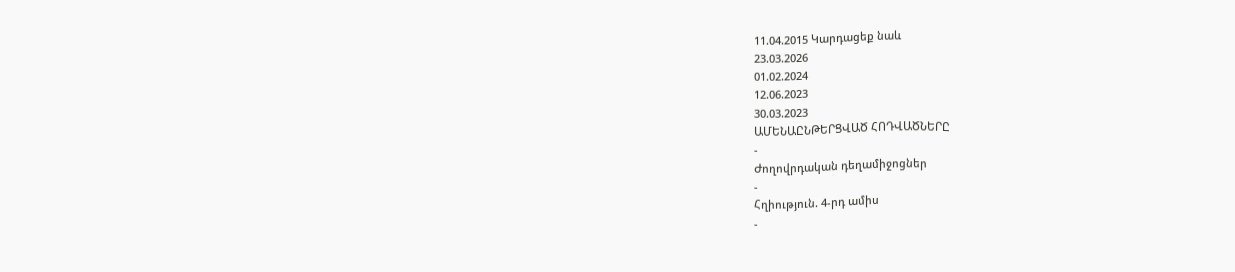11.04.2015 Կարդացեք նաև
23.03.2026
01.02.2024
12.06.2023
30.03.2023
ԱՄԵՆԱԸՆԹԵՐՑՎԱԾ ՀՈԴՎԱԾՆԵՐԸ
-
Ժողովրդական դեղամիջոցներ
-
Հղիություն. 4-րդ ամիս
-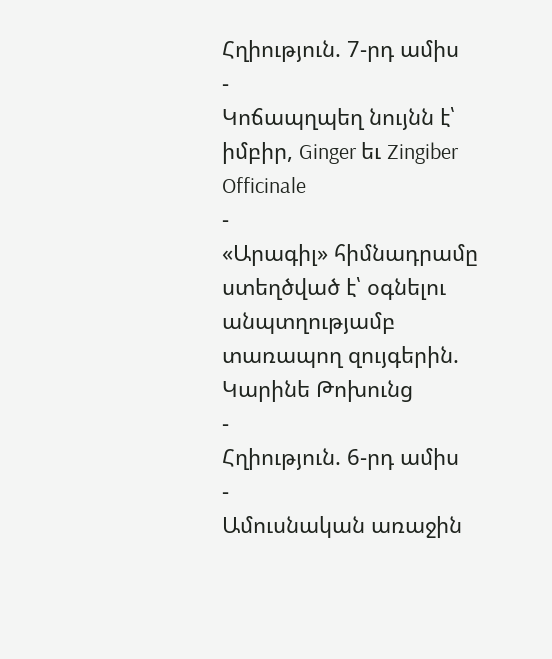Հղիություն. 7-րդ ամիս
-
Կոճապղպեղ նույնն է՝ իմբիր, Ginger եւ Zingiber Officinale
-
«Արագիլ» հիմնադրամը ստեղծված է՝ օգնելու անպտղությամբ տառապող զույգերին. Կարինե Թոխունց
-
Հղիություն. 6-րդ ամիս
-
Ամուսնական առաջին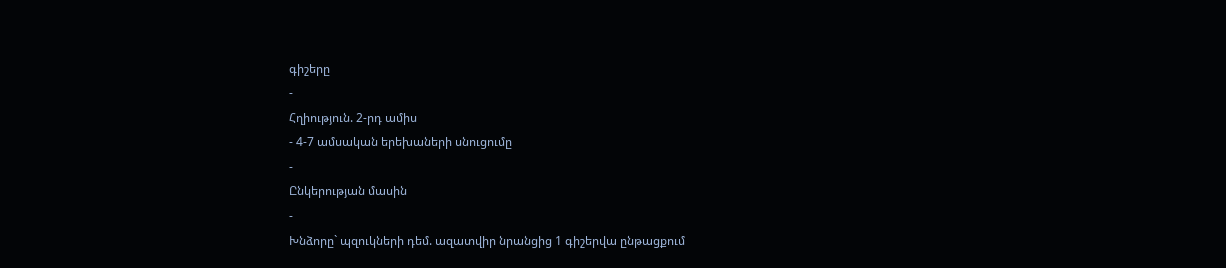գիշերը
-
Հղիություն. 2-րդ ամիս
- 4-7 ամսական երեխաների սնուցումը
-
Ընկերության մասին
-
Խնձորը` պզուկների դեմ. ազատվիր նրանցից 1 գիշերվա ընթացքում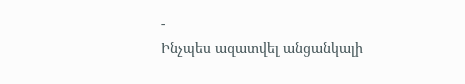-
Ինչպես ազատվել անցանկալի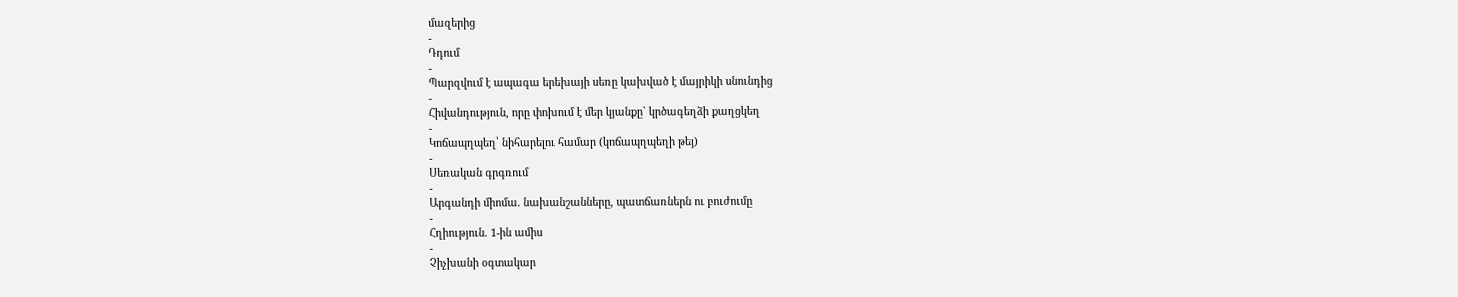մազերից
-
Դդում
-
Պարզվում է ապագա երեխայի սեռը կախված է մայրիկի սնունդից
-
Հիվանդություն, որը փոխում է մեր կյանքը` կրծագեղձի քաղցկեղ
-
Կոճապղպեղ՝ նիհարելու համար (կոճապղպեղի թեյ)
-
Սեռական գրգռում
-
Արգանդի միոմա. նախանշանները, պատճառներն ու բուժումը
-
Հղիություն. 1-ին ամիս
-
Չիչխանի օգտակար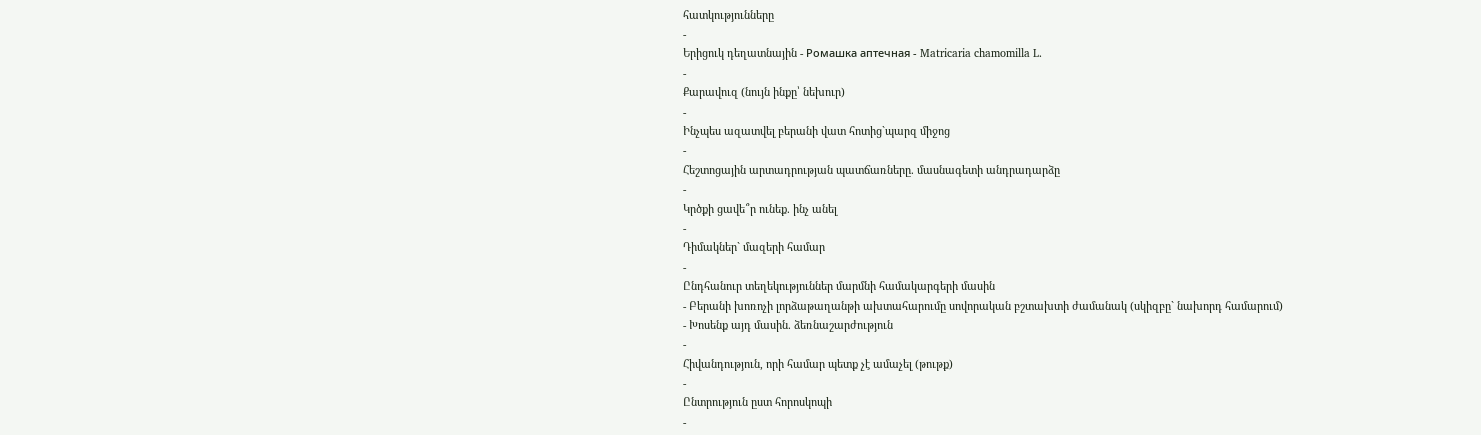հատկությունները
-
Երիցուկ դեղատնային - Ромашка аптечная - Matricaria chamomilla L.
-
Քարավուզ (նույն ինքը՝ նեխուր)
-
Ինչպես ազատվել բերանի վատ հոտից`պարզ միջոց
-
Հեշտոցային արտադրության պատճառները. մասնագետի անդրադարձը
-
Կրծքի ցավե՞ր ունեք. ինչ անել
-
Դիմակներ` մազերի համար
-
Ընդհանուր տեղեկություններ մարմնի համակարգերի մասին
- Բերանի խոռոչի լորձաթաղանթի ախտահարումը սովորական բշտախտի ժամանակ (սկիզբը` նախորդ համարում)
- Խոսենք այդ մասին. ձեռնաշարժություն
-
Հիվանդություն, որի համար պետք չէ ամաչել (թութք)
-
Ընտրություն ըստ հորոսկոպի
-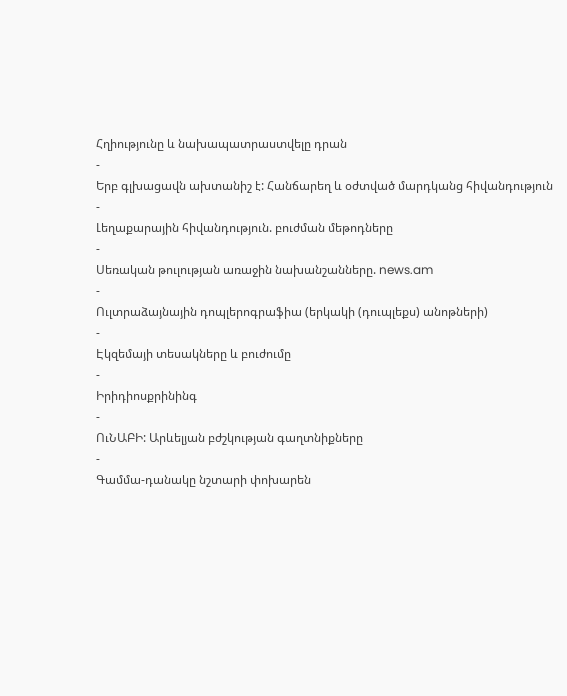Հղիությունը և նախապատրաստվելը դրան
-
Երբ գլխացավն ախտանիշ է: Հանճարեղ և օժտված մարդկանց հիվանդություն
-
Լեղաքարային հիվանդություն. բուժման մեթոդները
-
Սեռական թուլության առաջին նախանշանները. news.am
-
Ուլտրաձայնային դոպլերոգրաֆիա (երկակի (դուպլեքս) անոթների)
-
Էկզեմայի տեսակները և բուժումը
-
Իրիդիոսքրինինգ
-
ՈւՆԱԲԻ: Արևելյան բժշկության գաղտնիքները
-
Գամմա-դանակը նշտարի փոխարեն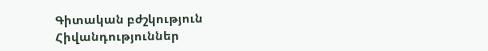Գիտական բժշկություն
Հիվանդություններ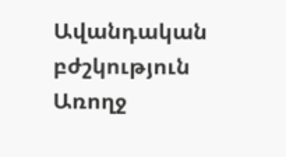Ավանդական բժշկություն
Առողջ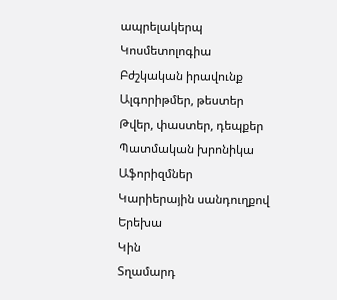ապրելակերպ
Կոսմետոլոգիա
Բժշկական իրավունք
Ալգորիթմեր, թեստեր
Թվեր, փաստեր, դեպքեր
Պատմական խրոնիկա
Աֆորիզմներ
Կարիերային սանդուղքով
Երեխա
Կին
Տղամարդ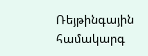Ռեյթինգային համակարգ